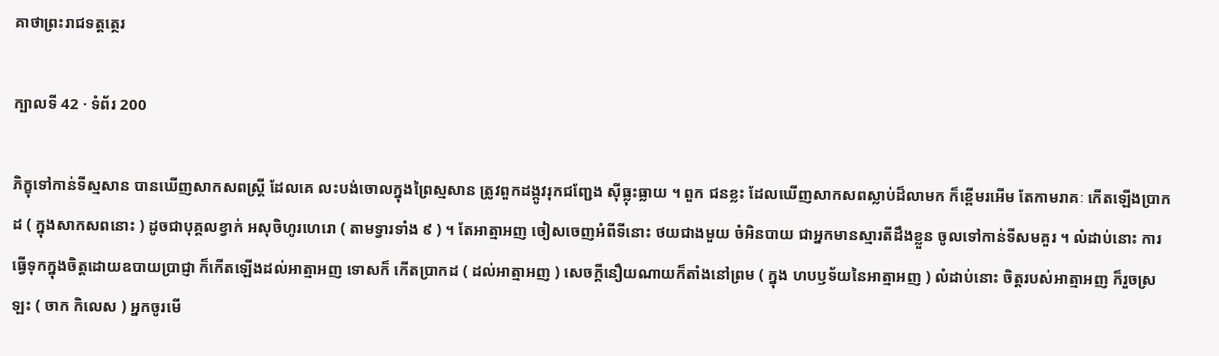គាថាព្រះរាជទត្តត្ថេរ

ក្បាលទី 42 · ទំព័រ 200

ភិក្ខុទៅកាន់ទីស្មសាន បានឃើញសាកសពស្ត្រី ដែលគេ លះបង់ចោលក្នុងព្រៃស្មសាន ត្រូវពួកដង្កូវរុកជញ្ជែង ស៊ីធ្លុះធ្លាយ ។ ពួក ជនខ្លះ ដែលឃើញសាកសពស្លាប់ដ៏លាមក ក៏ខ្ពើមរអើម តែកាមរាគៈ កើតឡើងប្រាកដ ( ក្នុងសាកសពនោះ ) ដូចជាបុគ្គលខ្វាក់ អសុចិហូរហេរោ ( តាមទ្វារទាំង ៩ ) ។ តែអាត្មាអញ ចៀសចេញអំពីទីនោះ ថយជាងមួយ ចំអិនបាយ ជាអ្នកមានស្មារតីដឹងខ្លួន ចូលទៅកាន់ទីសមគួរ ។ លំដាប់នោះ ការធ្វើទុកក្នុងចិត្តដោយឧបាយប្រាជ្ញា ក៏កើតឡើងដល់អាត្មាអញ ទោសក៏ កើតប្រាកដ ( ដល់អាត្មាអញ ) សេចក្តីនឿយណាយក៏តាំងនៅព្រម ( ក្នុង ហបឫទ័យនៃអាត្មាអញ ) លំដាប់នោះ ចិត្តរបស់អាត្មាអញ ក៏រួចស្រឡះ ( ចាក កិលេស ) អ្នកចូរមើ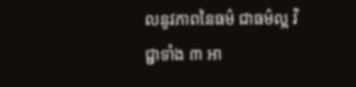លនូវភាពនៃធម៌ ជាធម៌ល្អ វិជ្ជាទាំង ៣ អា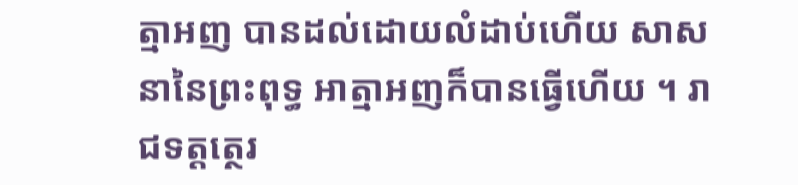ត្មាអញ បានដល់ដោយលំដាប់ហើយ សាសនានៃព្រះពុទ្ធ អាត្មាអញក៏បានធ្វើហើយ ។ រាជទត្តត្ថេរ